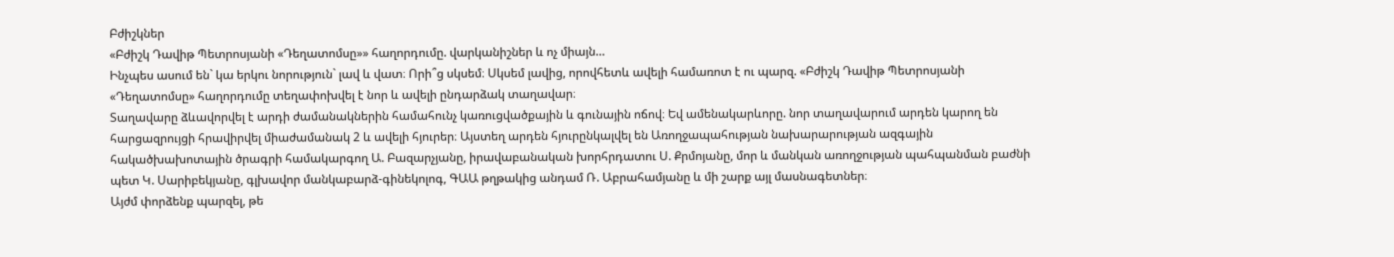Բժիշկներ
«Բժիշկ Դավիթ Պետրոսյանի «Դեղատոմսը»» հաղորդումը. վարկանիշներ և ոչ միայն…
Ինչպես ասում են` կա երկու նորություն` լավ և վատ։ Որի՞ց սկսեմ։ Սկսեմ լավից, որովհետև ավելի համառոտ է ու պարզ. «Բժիշկ Դավիթ Պետրոսյանի «Դեղատոմսը» հաղորդումը տեղափոխվել է նոր և ավելի ընդարձակ տաղավար։
Տաղավարը ձևավորվել է արդի ժամանակներին համահունչ կառուցվածքային և գունային ոճով։ Եվ ամենակարևորը. նոր տաղավարում արդեն կարող են հարցազրույցի հրավիրվել միաժամանակ 2 և ավելի հյուրեր։ Այստեղ արդեն հյուրընկալվել են Առողջապահության նախարարության ազգային հակածխախոտային ծրագրի համակարգող Ա. Բազարչյանը, իրավաբանական խորհրդատու Ս. Քրմոյանը, մոր և մանկան առողջության պահպանման բաժնի պետ Կ. Սարիբեկյանը, գլխավոր մանկաբարձ-գինեկոլոգ, ԳԱԱ թղթակից անդամ Ռ. Աբրահամյանը և մի շարք այլ մասնագետներ։
Այժմ փորձենք պարզել, թե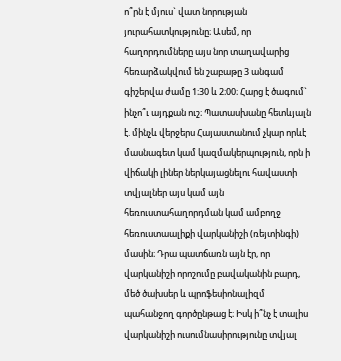ո՞րն է մյուս` վատ նորության յուրահատկությունը։ Ասեմ, որ հաղորդումները այս նոր տաղավարից հեռարձակվում են շաբաթը 3 անգամ գիշերվա ժամը 1։30 և 2։00։ Հարց է ծագում` ինչո՞ւ այդքան ուշ։ Պատասխանը հետևյալն է. մինչև վերջերս Հայաստանում չկար որևէ մասնագետ կամ կազմակերպություն, որն ի վիճակի լիներ ներկայացնելու հավաստի տվյալներ այս կամ այն հեռուստահաղորդման կամ ամբողջ հեռուստաալիքի վարկանիշի (ռեյտինգի) մասին։ Դրա պատճառն այն էր, որ վարկանիշի որոշումը բավականին բարդ, մեծ ծախսեր և պրոֆեսիոնալիզմ պահանջող գործընթաց է։ Իսկ ի՞նչ է տալիս վարկանիշի ուսումնասիրությունը տվյալ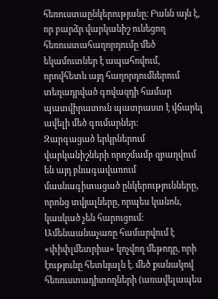հեռուստաընկերությանը։ Բանն այն է, որ բարձր վարկանիշ ունեցող հեռուստահաղորդումը մեծ եկամուտներ է ապահովում, որովհետև այդ հաղորդումներում տեղադրված գովազդի համար պատվիրատուն պատրաստ է վճարել ավելի մեծ գումարներ։
Զարգացած երկրներում վարկանիշների որոշմամբ զբաղվում են այդ բնագավառում մասնագիտացած ընկերությունները, որոնց տվյալները, որպես կանոն, կասկած չեն հարուցում։ Ամենաանաչառը համարվում է «փիփլմետրիա» կոչվող մեթոդը, որի էությունը հետևյալն է. մեծ քանակով հեռուստադիտողների (առավելապես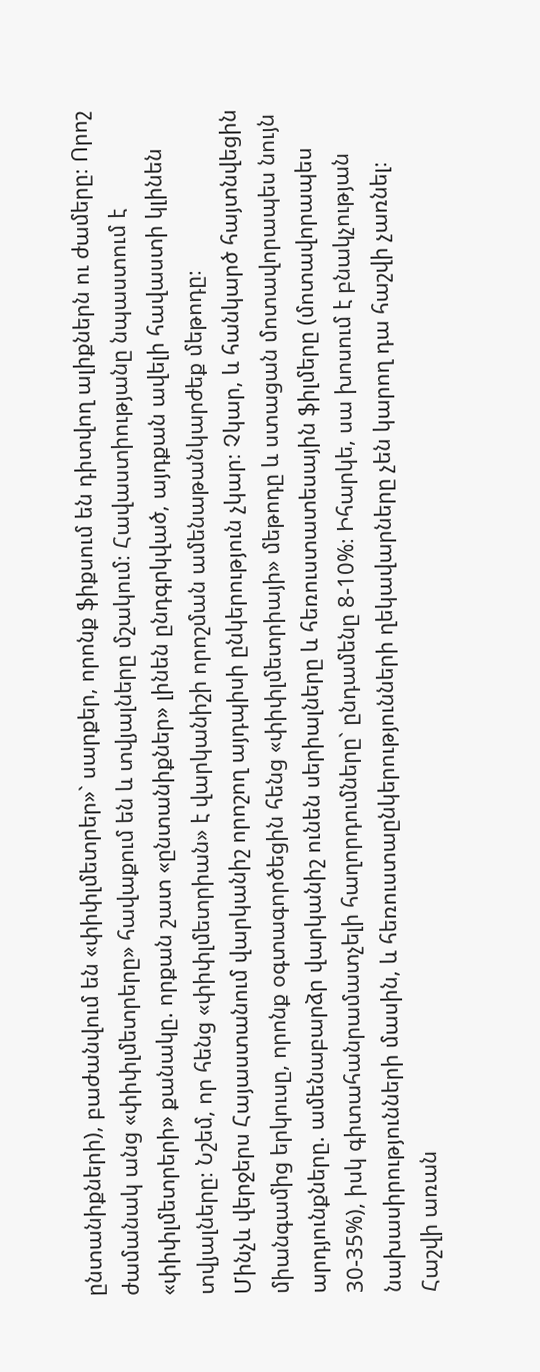ընտանիքների), բաժանվում են «փիփլմետրեր»` սարքեր, որոնք ֆիքսում են դիտվող ալիքներն ու ժամերը։ Որոշ ժամանակ անց «փիփլմետրերը» հավաքում են և տվյալները մշակում։ Հավաստիությանը նպաստում է «փիփլմետրերի» քանակը. որքան շատ «ընտանիքներ» լինեն ընդգրկված, այդքան ավելի հավաստի կլինեն տվյալները։ Նշեմ, որ հենց «փիփլմետրիան» է վարկանիշի որոշման ամենաթանկարժեք մեթոդը։
Մինչև վերջերս Հայաստանում վարկանիշ որոշող այդպիսի ընկերություն չկար։ Չկար, և հանկարծ հայտնվեցին միանգամից երկուսը, որոնք օգտագործեցին հենց «փիփլմետրիայի» մեթոդը և ստացան մոտավորապես նույն արդյունքները. ամենաբարձր վարկանիշ ունեն սերիալները և հեռուստատեսային ֆիլմերը (մոտավորապես 30-35%), իսկ գիտահանրամատչելի հաղորդումները` ընդամենը 8-10%։ Իհարկե, սա խոսում է բնակչության նախասիրությունների մասին, և հեռուստաընկերությունների ղեկավարները չեն կարող դա հաշվի չառնել։ Հաշվի առան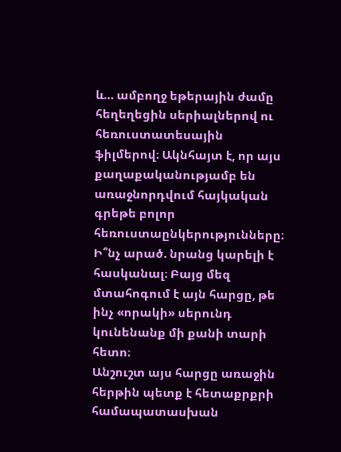և… ամբողջ եթերային ժամը հեղեղեցին սերիալներով ու հեռուստատեսային ֆիլմերով։ Ակնհայտ է, որ այս քաղաքականությամբ են առաջնորդվում հայկական գրեթե բոլոր հեռուստաընկերությունները։ Ի՞նչ արած. նրանց կարելի է հասկանալ։ Բայց մեզ մտահոգում է այն հարցը, թե ինչ «որակի» սերունդ կունենանք մի քանի տարի հետո։
Անշուշտ այս հարցը առաջին հերթին պետք է հետաքրքրի համապատասխան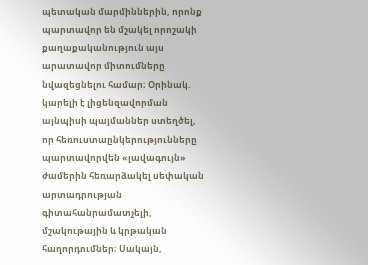պետական մարմիններին, որոնք պարտավոր են մշակել որոշակի քաղաքականություն այս արատավոր միտումները նվազեցնելու համար։ Օրինակ. կարելի է լիցենզավորման այնպիսի պայմաններ ստեղծել, որ հեռուստաընկերությունները պարտավորվեն «լավագույն» ժամերին հեռարձակել սեփական արտադրության գիտահանրամատչելի, մշակութային և կրթական հաղորդումներ։ Սակայն,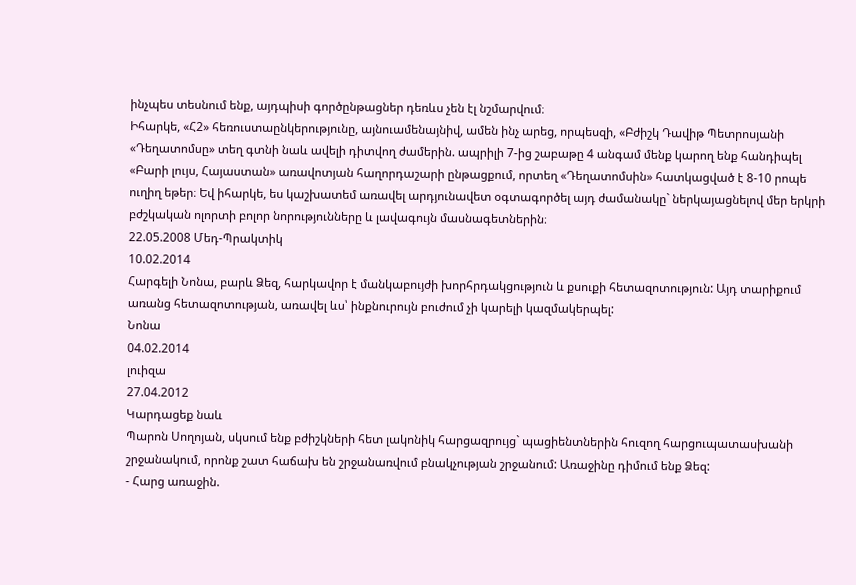ինչպես տեսնում ենք, այդպիսի գործընթացներ դեռևս չեն էլ նշմարվում։
Իհարկե, «Հ2» հեռուստաընկերությունը, այնուամենայնիվ, ամեն ինչ արեց, որպեսզի, «Բժիշկ Դավիթ Պետրոսյանի «Դեղատոմսը» տեղ գտնի նաև ավելի դիտվող ժամերին. ապրիլի 7-ից շաբաթը 4 անգամ մենք կարող ենք հանդիպել «Բարի լույս, Հայաստան» առավոտյան հաղորդաշարի ընթացքում, որտեղ «Դեղատոմսին» հատկացված է 8-10 րոպե ուղիղ եթեր։ Եվ իհարկե, ես կաշխատեմ առավել արդյունավետ օգտագործել այդ ժամանակը` ներկայացնելով մեր երկրի բժշկական ոլորտի բոլոր նորությունները և լավագույն մասնագետներին։
22.05.2008 Մեդ-Պրակտիկ
10.02.2014
Հարգելի Նոնա, բարև Ձեզ, հարկավոր է մանկաբույժի խորհրդակցություն և քսուքի հետազոտություն: Այդ տարիքում առանց հետազոտության, առավել ևս՝ ինքնուրույն բուժում չի կարելի կազմակերպել:
Նոնա
04.02.2014
լուիզա
27.04.2012
Կարդացեք նաև
Պարոն Սողոյան, սկսում ենք բժիշկների հետ լակոնիկ հարցազրույց` պացիենտներին հուզող հարցուպատասխանի շրջանակում, որոնք շատ հաճախ են շրջանառվում բնակչության շրջանում: Առաջինը դիմում ենք Ձեզ:
- Հարց առաջին.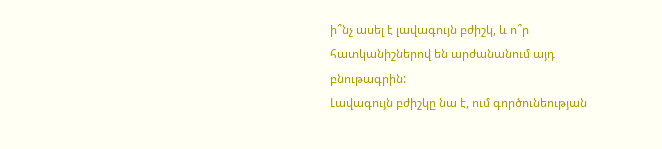ի՞նչ ասել է լավագույն բժիշկ, և ո՞ր հատկանիշներով են արժանանում այդ բնութագրին:
Լավագույն բժիշկը նա է, ում գործունեության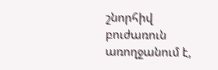շնորհիվ բուժառուն առողջանում է,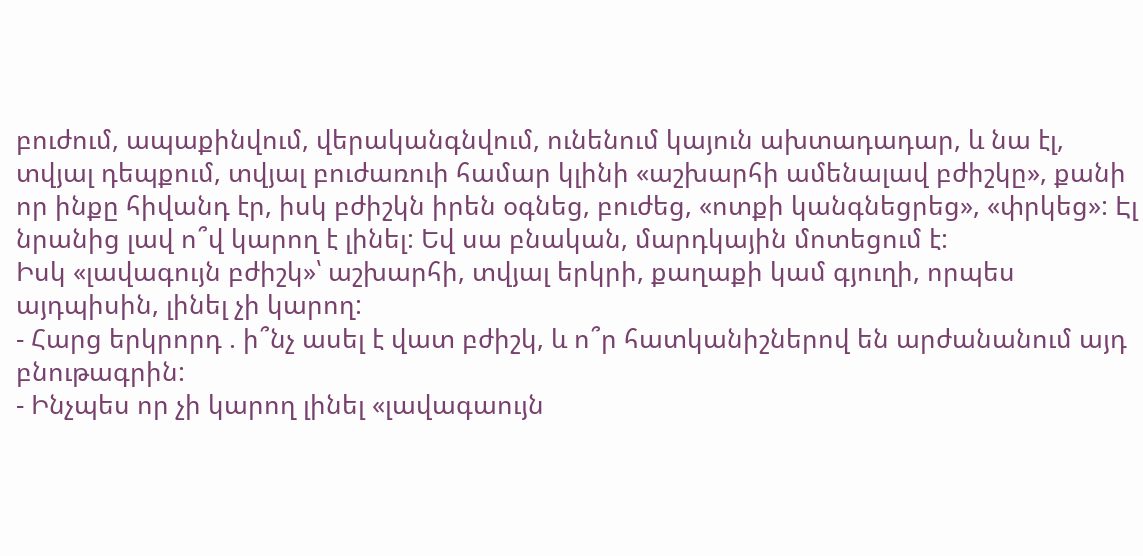բուժում, ապաքինվում, վերականգնվում, ունենում կայուն ախտադադար, և նա էլ, տվյալ դեպքում, տվյալ բուժառուի համար կլինի «աշխարհի ամենալավ բժիշկը», քանի որ ինքը հիվանդ էր, իսկ բժիշկն իրեն օգնեց, բուժեց, «ոտքի կանգնեցրեց», «փրկեց»: Էլ նրանից լավ ո՞վ կարող է լինել: Եվ սա բնական, մարդկային մոտեցում է:
Իսկ «լավագույն բժիշկ»՝ աշխարհի, տվյալ երկրի, քաղաքի կամ գյուղի, որպես այդպիսին, լինել չի կարող:
- Հարց երկրորդ . ի՞նչ ասել է վատ բժիշկ, և ո՞ր հատկանիշներով են արժանանում այդ բնութագրին:
- Ինչպես որ չի կարող լինել «լավագաույն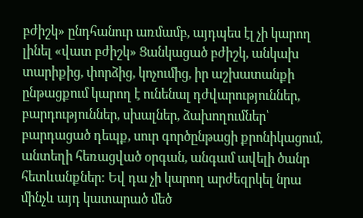բժիշկ» ընդհանուր առմամբ, այդպես էլ չի կարող լինել «վատ բժիշկ» Ցանկացած բժիշկ, անկախ տարիքից, փորձից, կոչումից, իր աշխատանքի ընթացքում կարող է ունենալ դժվարություններ, բարդություններ, սխալներ, ձախողումներ՝ բարդացած դեպք, սուր գործընթացի քրոնիկացում, անտեղի հեռացված օրգան, անգամ ավելի ծանր հետևանքներ: Եվ դա չի կարող արժեզրկել նրա մինչև այդ կատարած մեծ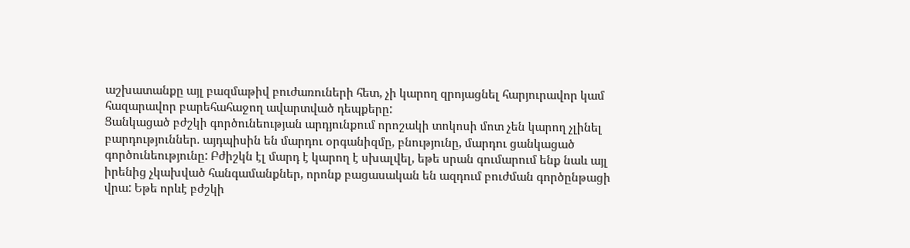աշխատանքը այլ բազմաթիվ բուժառուների հետ, չի կարող զրոյացնել հարյուրավոր կամ հազարավոր բարեհահաջող ավարտված դեպքերը:
Ցանկացած բժշկի գործունեության արդյունքում որոշակի տոկոսի մոտ չեն կարող չլինել բարդություններ. այդպիսին են մարդու օրգանիզմը, բնությունը, մարդու ցանկացած գործունեությունը: Բժիշկն էլ մարդ է կարող է սխալվել, եթե սրան գումարում ենք նաև այլ իրենից չկախված հանգամանքներ, որոնք բացասական են ազդում բուժման գործընթացի վրա: Եթե որևէ բժշկի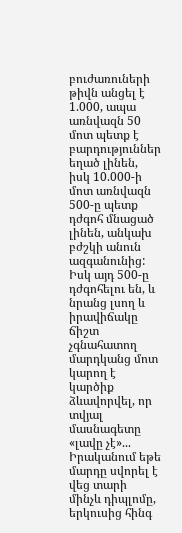բուժառուների թիվն անցել է 1.000, ապա առնվազն 50 մոտ պետք է բարդություններ եղած լինեն, իսկ 10.000-ի մոտ առնվազն 500-ը պետք դժգոհ մնացած լինեն, անկախ բժշկի անուն ազգանունից: Իսկ այդ 500-ը դժգոհելու են, և նրանց լսող և իրավիճակը ճիշտ չգնահատող մարդկանց մոտ կարող է կարծիք ձևավորվել, որ տվյալ մասնագետը «լավը չէ»... Իրականում եթե մարդը սվորել է վեց տարի մինչև դիպլոմը, երկուսից հինգ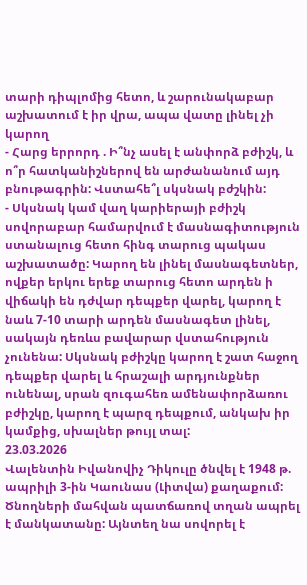տարի դիպլոմից հետո, և շարունակաբար աշխատում է իր վրա, ապա վատը լինել չի կարող
- Հարց երրորդ . Ի՞նչ ասել է անփորձ բժիշկ, և ո՞ր հատկանիշներով են արժանանում այդ բնութագրին: Վստահե՞լ սկսնակ բժշկին:
- Սկսնակ կամ վաղ կարիերայի բժիշկ սովորաբար համարվում է մասնագիտություն ստանալուց հետո հինգ տարուց պակաս աշխատածը: Կարող են լինել մասնագետներ, ովքեր երկու երեք տարուց հետո արդեն ի վիճակի են դժվար դեպքեր վարել, կարող է նաև 7-10 տարի արդեն մասնագետ լինել, սակայն դեռևս բավարար վստահություն չունենա: Սկսնակ բժիշկը կարող է շատ հաջող դեպքեր վարել և հրաշալի արդյունքներ ունենալ, սրան զուգահեռ ամենափորձառու բժիշկը, կարող է պարզ դեպքում, անկախ իր կամքից, սխալներ թույլ տալ:
23.03.2026
Վալենտին Իվանովիչ Դիկուլը ծնվել է 1948 թ. ապրիլի 3-ին Կաունաս (Լիտվա) քաղաքում: Ծնողների մահվան պատճառով տղան ապրել է մանկատանը: Այնտեղ նա սովորել է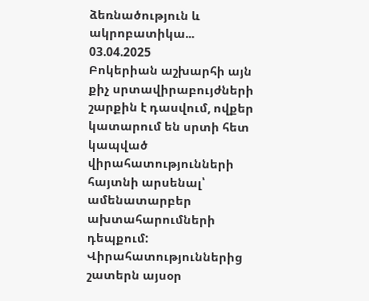ձեռնածություն և ակրոբատիկա...
03.04.2025
Բոկերիան աշխարհի այն քիչ սրտավիրաբույժների շարքին է դասվում, ովքեր կատարում են սրտի հետ կապված վիրահատությունների հայտնի արսենալ՝ ամենատարբեր ախտահարումների դեպքում: Վիրահատություններից շատերն այսօր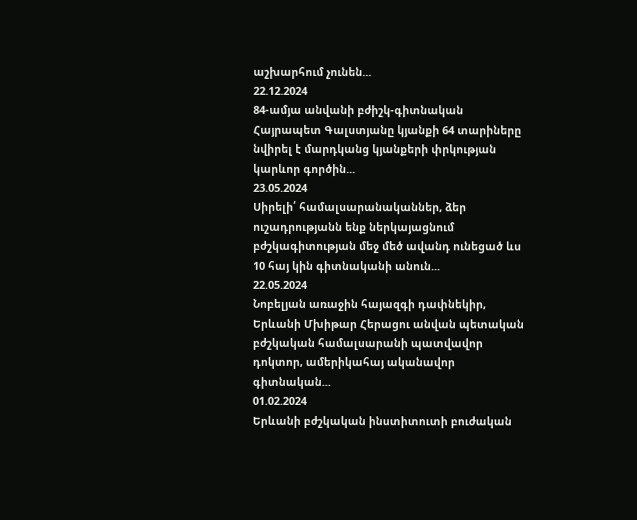աշխարհում չունեն...
22.12.2024
84-ամյա անվանի բժիշկ-գիտնական Հայրապետ Գալստյանը կյանքի 64 տարիները նվիրել է մարդկանց կյանքերի փրկության կարևոր գործին...
23.05.2024
Սիրելի՛ համալսարանականներ, ձեր ուշադրությանն ենք ներկայացնում բժշկագիտության մեջ մեծ ավանդ ունեցած ևս 10 հայ կին գիտնականի անուն...
22.05.2024
Նոբելյան առաջին հայազգի դափնեկիր, Երևանի Մխիթար Հերացու անվան պետական բժշկական համալսարանի պատվավոր դոկտոր, ամերիկահայ ականավոր գիտնական...
01.02.2024
Երևանի բժշկական ինստիտուտի բուժական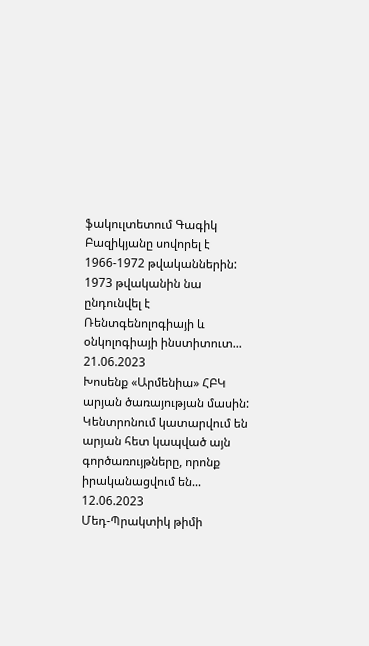ֆակուլտետում Գագիկ Բազիկյանը սովորել է 1966-1972 թվականներին: 1973 թվականին նա ընդունվել է Ռենտգենոլոգիայի և օնկոլոգիայի ինստիտուտ...
21.06.2023
Խոսենք «Արմենիա» ՀԲԿ արյան ծառայության մասին:
Կենտրոնում կատարվում են արյան հետ կապված այն գործառույթները, որոնք իրականացվում են...
12.06.2023
Մեդ-Պրակտիկ թիմի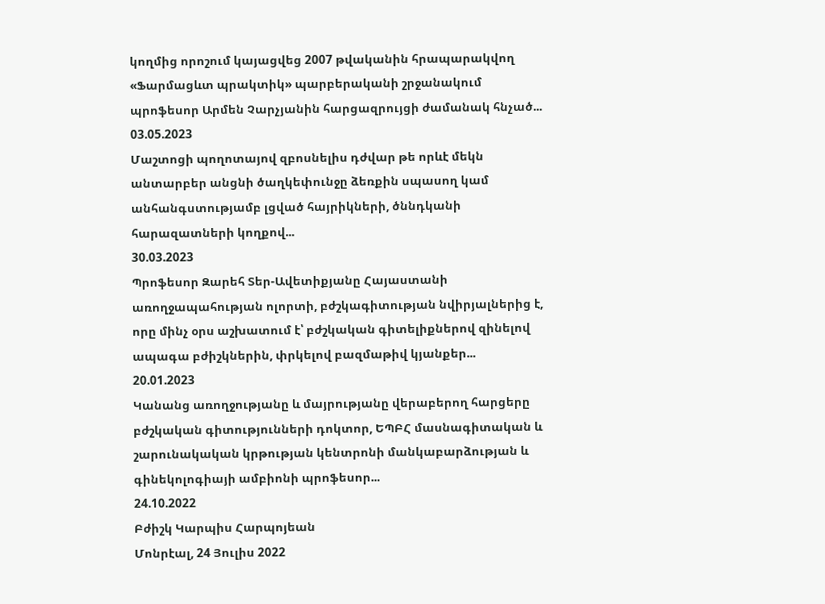կողմից որոշում կայացվեց 2007 թվականին հրապարակվող «Ֆարմացևտ պրակտիկ» պարբերականի շրջանակում պրոֆեսոր Արմեն Չարչյանին հարցազրույցի ժամանակ հնչած...
03.05.2023
Մաշտոցի պողոտայով զբոսնելիս դժվար թե որևէ մեկն անտարբեր անցնի ծաղկեփունջը ձեռքին սպասող կամ անհանգստությամբ լցված հայրիկների, ծննդկանի հարազատների կողքով...
30.03.2023
Պրոֆեսոր Զարեհ Տեր-Ավետիքյանը Հայաստանի առողջապահության ոլորտի, բժշկագիտության նվիրյալներից է, որը մինչ օրս աշխատում է՝ բժշկական գիտելիքներով զինելով ապագա բժիշկներին, փրկելով բազմաթիվ կյանքեր...
20.01.2023
Կանանց առողջությանը և մայրությանը վերաբերող հարցերը բժշկական գիտությունների դոկտոր, ԵՊԲՀ մասնագիտական և շարունակական կրթության կենտրոնի մանկաբարձության և գինեկոլոգիայի ամբիոնի պրոֆեսոր...
24.10.2022
Բժիշկ Կարպիս Հարպոյեան
Մոնրէալ, 24 Յուլիս 2022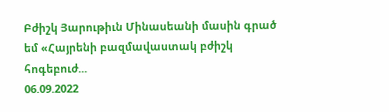Բժիշկ Յարութիւն Մինասեանի մասին գրած եմ «Հայրենի բազմավաստակ բժիշկ հոգեբուժ...
06.09.2022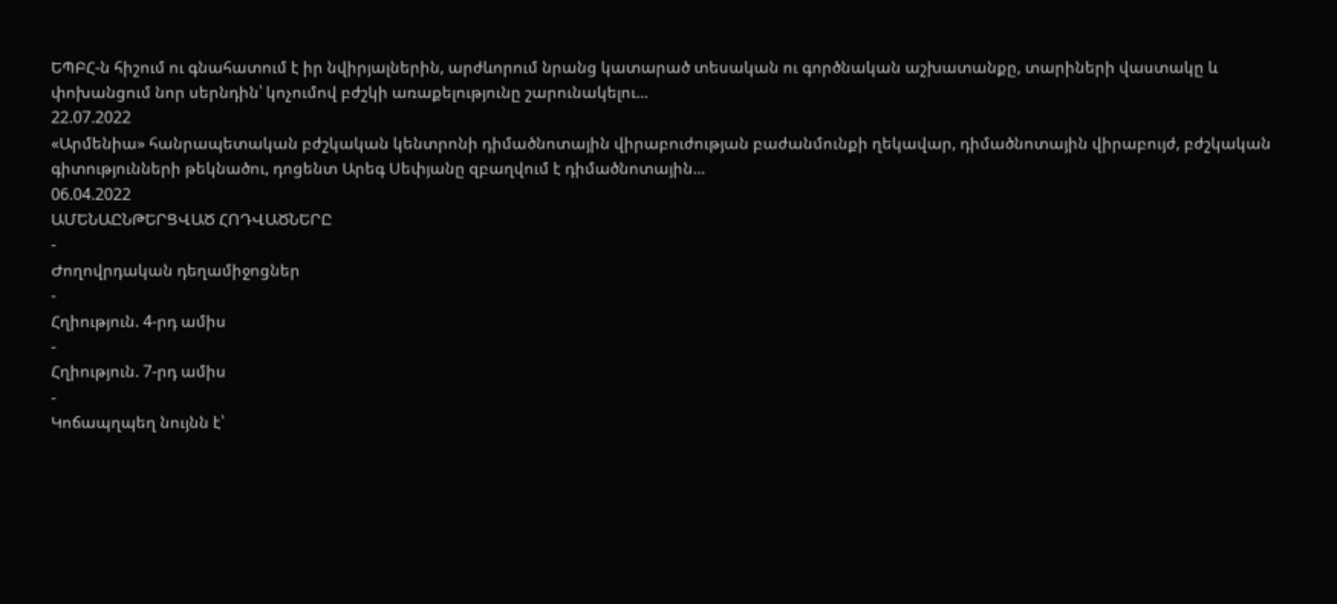ԵՊԲՀ-ն հիշում ու գնահատում է իր նվիրյալներին, արժևորում նրանց կատարած տեսական ու գործնական աշխատանքը, տարիների վաստակը և փոխանցում նոր սերնդին՝ կոչումով բժշկի առաքելությունը շարունակելու...
22.07.2022
«Արմենիա» հանրապետական բժշկական կենտրոնի դիմածնոտային վիրաբուժության բաժանմունքի ղեկավար, դիմածնոտային վիրաբույժ, բժշկական գիտությունների թեկնածու, դոցենտ Արեգ Սեփյանը զբաղվում է դիմածնոտային...
06.04.2022
ԱՄԵՆԱԸՆԹԵՐՑՎԱԾ ՀՈԴՎԱԾՆԵՐԸ
-
Ժողովրդական դեղամիջոցներ
-
Հղիություն. 4-րդ ամիս
-
Հղիություն. 7-րդ ամիս
-
Կոճապղպեղ նույնն է՝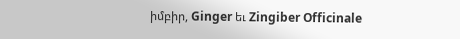իմբիր, Ginger եւ Zingiber Officinale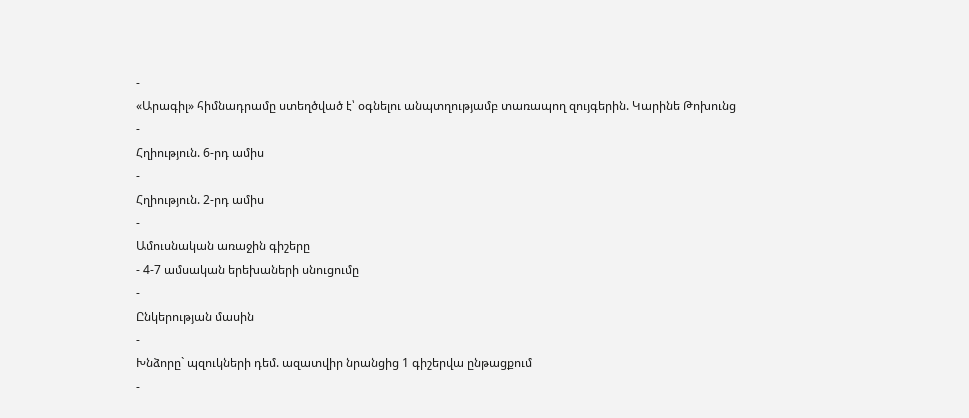-
«Արագիլ» հիմնադրամը ստեղծված է՝ օգնելու անպտղությամբ տառապող զույգերին. Կարինե Թոխունց
-
Հղիություն. 6-րդ ամիս
-
Հղիություն. 2-րդ ամիս
-
Ամուսնական առաջին գիշերը
- 4-7 ամսական երեխաների սնուցումը
-
Ընկերության մասին
-
Խնձորը` պզուկների դեմ. ազատվիր նրանցից 1 գիշերվա ընթացքում
-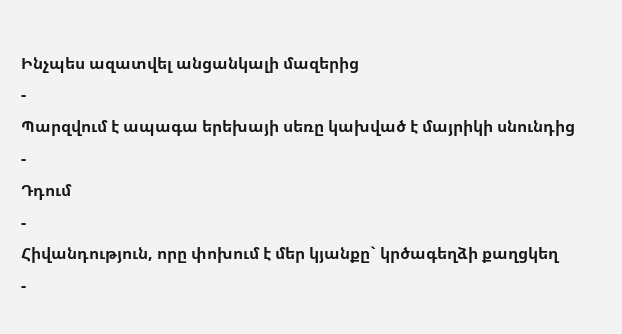Ինչպես ազատվել անցանկալի մազերից
-
Պարզվում է ապագա երեխայի սեռը կախված է մայրիկի սնունդից
-
Դդում
-
Հիվանդություն, որը փոխում է մեր կյանքը` կրծագեղձի քաղցկեղ
-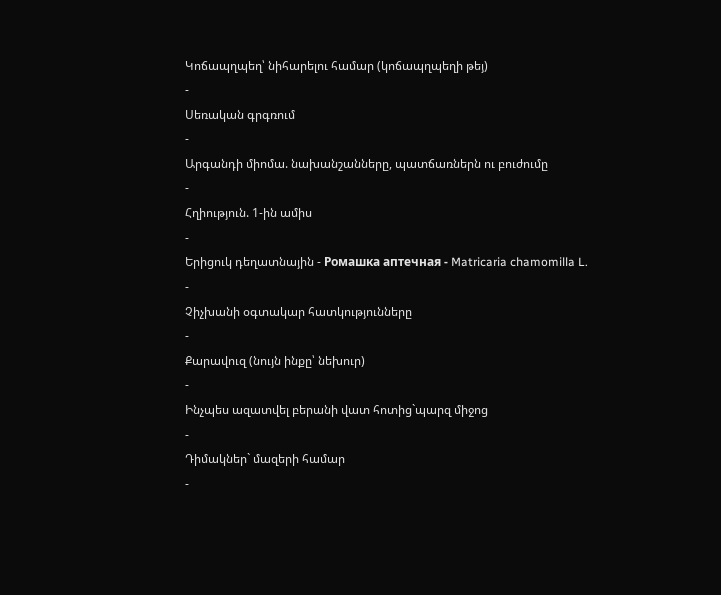Կոճապղպեղ՝ նիհարելու համար (կոճապղպեղի թեյ)
-
Սեռական գրգռում
-
Արգանդի միոմա. նախանշանները, պատճառներն ու բուժումը
-
Հղիություն. 1-ին ամիս
-
Երիցուկ դեղատնային - Ромашка аптечная - Matricaria chamomilla L.
-
Չիչխանի օգտակար հատկությունները
-
Քարավուզ (նույն ինքը՝ նեխուր)
-
Ինչպես ազատվել բերանի վատ հոտից`պարզ միջոց
-
Դիմակներ` մազերի համար
-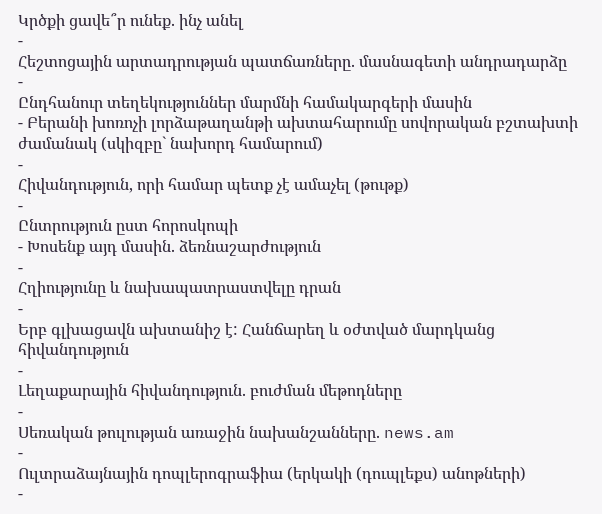Կրծքի ցավե՞ր ունեք. ինչ անել
-
Հեշտոցային արտադրության պատճառները. մասնագետի անդրադարձը
-
Ընդհանուր տեղեկություններ մարմնի համակարգերի մասին
- Բերանի խոռոչի լորձաթաղանթի ախտահարումը սովորական բշտախտի ժամանակ (սկիզբը` նախորդ համարում)
-
Հիվանդություն, որի համար պետք չէ ամաչել (թութք)
-
Ընտրություն ըստ հորոսկոպի
- Խոսենք այդ մասին. ձեռնաշարժություն
-
Հղիությունը և նախապատրաստվելը դրան
-
Երբ գլխացավն ախտանիշ է: Հանճարեղ և օժտված մարդկանց հիվանդություն
-
Լեղաքարային հիվանդություն. բուժման մեթոդները
-
Սեռական թուլության առաջին նախանշանները. news.am
-
Ուլտրաձայնային դոպլերոգրաֆիա (երկակի (դուպլեքս) անոթների)
-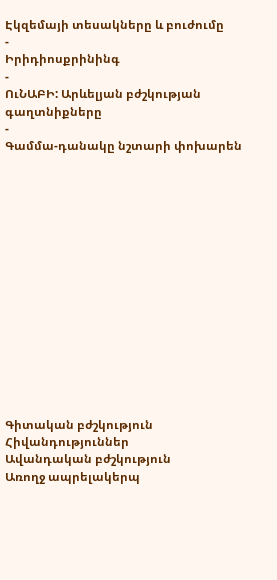Էկզեմայի տեսակները և բուժումը
-
Իրիդիոսքրինինգ
-
ՈւՆԱԲԻ: Արևելյան բժշկության գաղտնիքները
-
Գամմա-դանակը նշտարի փոխարեն















Գիտական բժշկություն
Հիվանդություններ
Ավանդական բժշկություն
Առողջ ապրելակերպ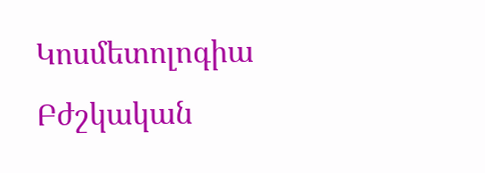Կոսմետոլոգիա
Բժշկական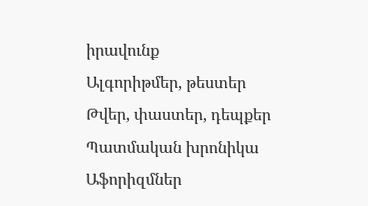իրավունք
Ալգորիթմեր, թեստեր
Թվեր, փաստեր, դեպքեր
Պատմական խրոնիկա
Աֆորիզմներ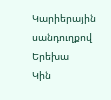Կարիերային սանդուղքով
Երեխա
Կին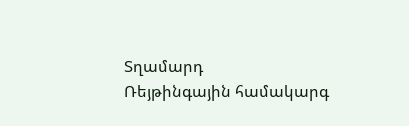Տղամարդ
Ռեյթինգային համակարգ